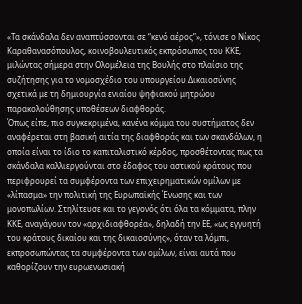«Τα σκάνδαλα δεν αναπτύσσονται σε “κενό αέρος”», τόνισε ο Νίκος Καραθανασόπουλος, κοινοβουλευτικός εκπρόσωπος του ΚΚΕ, μιλώντας σήμερα στην Ολομέλεια της Βουλής στο πλαίσιο της συζήτησης για το νομοσχέδιο του υπουργείου Δικαιοσύνης σχετικά με τη δημιουργία ενιαίου ψηφιακού μητρώου παρακολούθησης υποθέσεων διαφθοράς.
Όπως είπε, πιο συγκεκριμένα, κανένα κόμμα του συστήματος δεν αναφέρεται στη βασική αιτία της διαφθοράς και των σκανδάλων, η οποία είναι το ίδιο το καπιταλιστικό κέρδος, προσθέτοντας πως τα σκάνδαλα καλλιεργούνται στο έδαφος του αστικού κράτους που περιφρουρεί τα συμφέροντα των επιχειρηματικών ομίλων με «λίπασμα» την πολιτική της Ευρωπαϊκής Ένωσης και των μονοπωλίων. Στηλίτευσε και το γεγονός ότι όλα τα κόμματα, πλην ΚΚΕ, αναγάγουν τον «αρχιδιαφθορέα», δηλαδή την ΕΕ, «ως εγγυητή του κράτους δικαίου και της δικαιοσύνης», όταν τα λόμπι, εκπροσωπώντας τα συμφέροντα των ομίλων, είναι αυτά που καθορίζουν την ευρωενωσιακή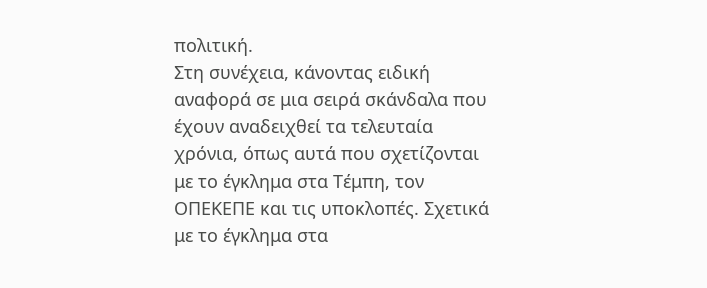πολιτική.
Στη συνέχεια, κάνοντας ειδική αναφορά σε μια σειρά σκάνδαλα που έχουν αναδειχθεί τα τελευταία χρόνια, όπως αυτά που σχετίζονται με το έγκλημα στα Τέμπη, τον ΟΠΕΚΕΠΕ και τις υποκλοπές. Σχετικά με το έγκλημα στα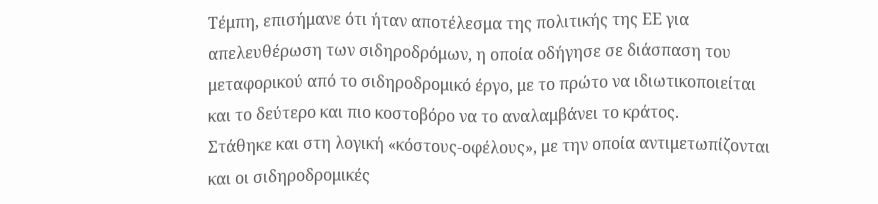Τέμπη, επισήμανε ότι ήταν αποτέλεσμα της πολιτικής της ΕΕ για απελευθέρωση των σιδηροδρόμων, η οποία οδήγησε σε διάσπαση του μεταφορικού από το σιδηροδρομικό έργο, με το πρώτο να ιδιωτικοποιείται και το δεύτερο και πιο κοστοβόρο να το αναλαμβάνει το κράτος.
Στάθηκε και στη λογική «κόστους-οφέλους», με την οποία αντιμετωπίζονται και οι σιδηροδρομικές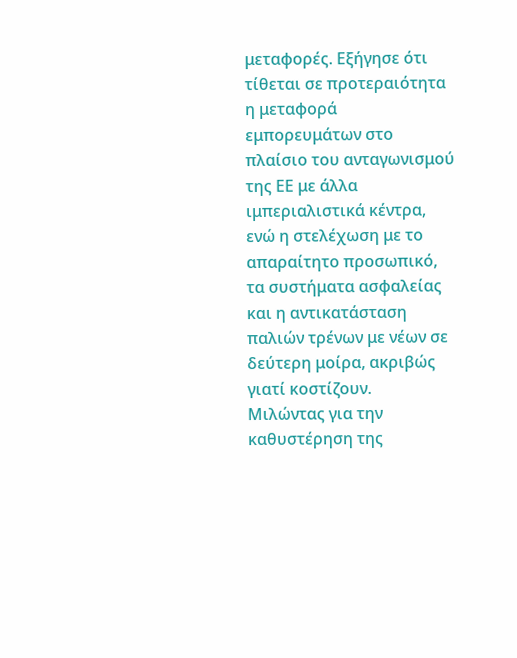μεταφορές. Εξήγησε ότι τίθεται σε προτεραιότητα η μεταφορά εμπορευμάτων στο πλαίσιο του ανταγωνισμού της ΕΕ με άλλα ιμπεριαλιστικά κέντρα, ενώ η στελέχωση με το απαραίτητο προσωπικό, τα συστήματα ασφαλείας και η αντικατάσταση παλιών τρένων με νέων σε δεύτερη μοίρα, ακριβώς γιατί κοστίζουν.
Μιλώντας για την καθυστέρηση της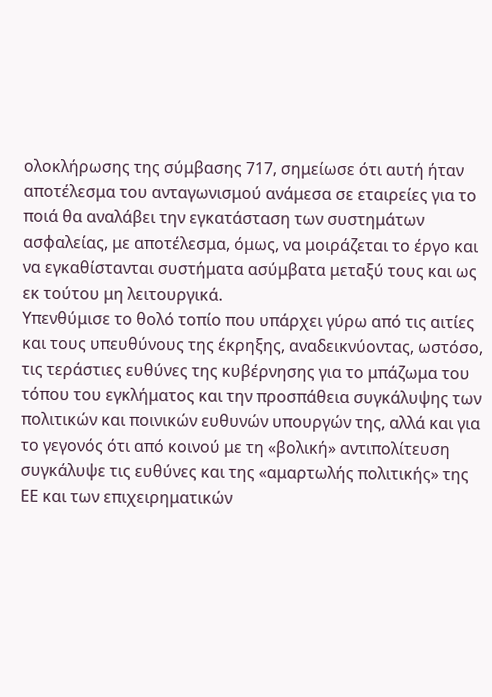ολοκλήρωσης της σύμβασης 717, σημείωσε ότι αυτή ήταν αποτέλεσμα του ανταγωνισμού ανάμεσα σε εταιρείες για το ποιά θα αναλάβει την εγκατάσταση των συστημάτων ασφαλείας, με αποτέλεσμα, όμως, να μοιράζεται το έργο και να εγκαθίστανται συστήματα ασύμβατα μεταξύ τους και ως εκ τούτου μη λειτουργικά.
Υπενθύμισε το θολό τοπίο που υπάρχει γύρω από τις αιτίες και τους υπευθύνους της έκρηξης, αναδεικνύοντας, ωστόσο, τις τεράστιες ευθύνες της κυβέρνησης για το μπάζωμα του τόπου του εγκλήματος και την προσπάθεια συγκάλυψης των πολιτικών και ποινικών ευθυνών υπουργών της, αλλά και για το γεγονός ότι από κοινού με τη «βολική» αντιπολίτευση συγκάλυψε τις ευθύνες και της «αμαρτωλής πολιτικής» της ΕΕ και των επιχειρηματικών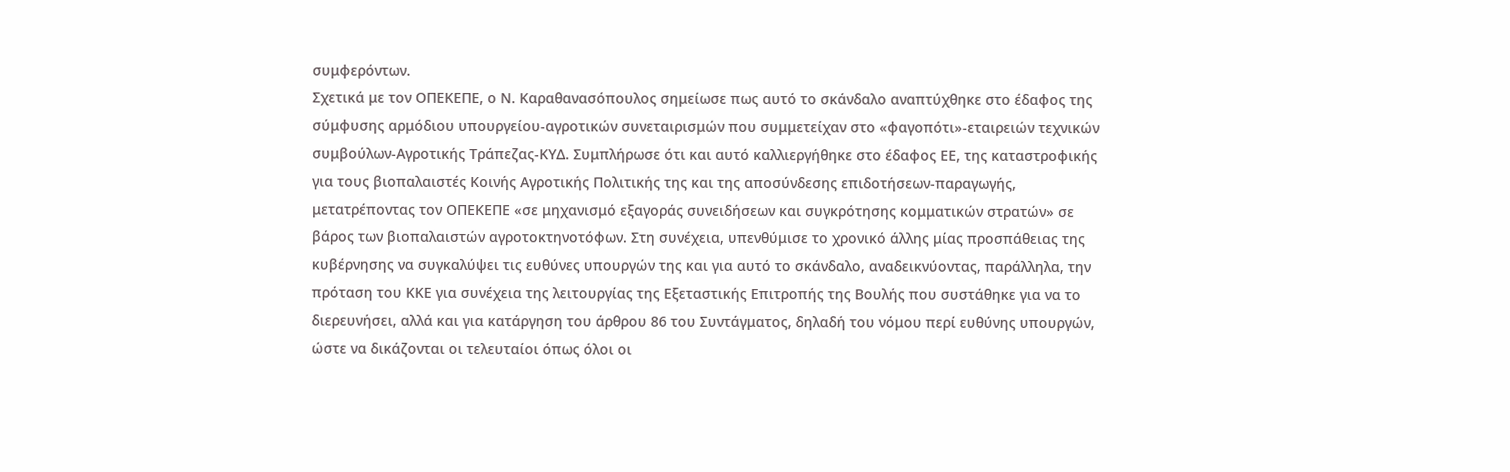συμφερόντων.
Σχετικά με τον ΟΠΕΚΕΠΕ, ο Ν. Καραθανασόπουλος σημείωσε πως αυτό το σκάνδαλο αναπτύχθηκε στο έδαφος της σύμφυσης αρμόδιου υπουργείου-αγροτικών συνεταιρισμών που συμμετείχαν στο «φαγοπότι»-εταιρειών τεχνικών συμβούλων-Αγροτικής Τράπεζας-ΚΥΔ. Συμπλήρωσε ότι και αυτό καλλιεργήθηκε στο έδαφος ΕΕ, της καταστροφικής για τους βιοπαλαιστές Κοινής Αγροτικής Πολιτικής της και της αποσύνδεσης επιδοτήσεων-παραγωγής, μετατρέποντας τον ΟΠΕΚΕΠΕ «σε μηχανισμό εξαγοράς συνειδήσεων και συγκρότησης κομματικών στρατών» σε βάρος των βιοπαλαιστών αγροτοκτηνοτόφων. Στη συνέχεια, υπενθύμισε το χρονικό άλλης μίας προσπάθειας της κυβέρνησης να συγκαλύψει τις ευθύνες υπουργών της και για αυτό το σκάνδαλο, αναδεικνύοντας, παράλληλα, την πρόταση του ΚΚΕ για συνέχεια της λειτουργίας της Εξεταστικής Επιτροπής της Βουλής που συστάθηκε για να το διερευνήσει, αλλά και για κατάργηση του άρθρου 86 του Συντάγματος, δηλαδή του νόμου περί ευθύνης υπουργών, ώστε να δικάζονται οι τελευταίοι όπως όλοι οι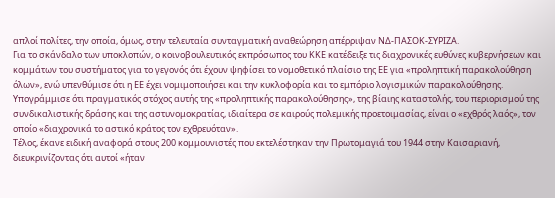απλοί πολίτες, την οποία, όμως, στην τελευταία συνταγματική αναθεώρηση απέρριψαν ΝΔ-ΠΑΣΟΚ-ΣΥΡΙΖΑ.
Για το σκάνδαλο των υποκλοπών, ο κοινοβουλευτικός εκπρόσωπος του ΚΚΕ κατέδειξε τις διαχρονικές ευθύνες κυβερνήσεων και κομμάτων του συστήματος για το γεγονός ότι έχουν ψηφίσει το νομοθετικό πλαίσιο της ΕΕ για «προληπτική παρακολούθηση όλων», ενώ υπενθύμισε ότι η ΕΕ έχει νομιμοποιήσει και την κυκλοφορία και το εμπόριο λογισμικών παρακολούθησης. Υπογράμμισε ότι πραγματικός στόχος αυτής της «προληπτικής παρακολούθησης», της βίαιης καταστολής, του περιορισμού της συνδικαλιστικής δράσης και της αστυνομοκρατίας, ιδιαίτερα σε καιρούς πολεμικής προετοιμασίας, είναι ο «εχθρός λαός», τον οποίο «διαχρονικά το αστικό κράτος τον εχθρευόταν».
Τέλος, έκανε ειδική αναφορά στους 200 κομμουνιστές που εκτελέστηκαν την Πρωτομαγιά του 1944 στην Καισαριανή, διευκρινίζοντας ότι αυτοί «ήταν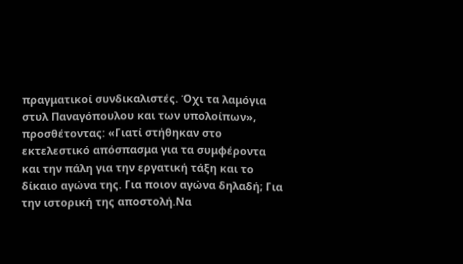πραγματικοί συνδικαλιστές. Όχι τα λαμόγια στυλ Παναγόπουλου και των υπολοίπων», προσθέτοντας: «Γιατί στήθηκαν στο εκτελεστικό απόσπασμα για τα συμφέροντα και την πάλη για την εργατική τάξη και το δίκαιο αγώνα της. Για ποιον αγώνα δηλαδή; Για την ιστορική της αποστολή.Να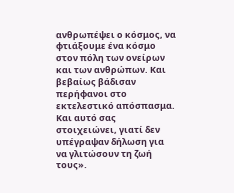ανθρωπέψει ο κόσμος, να φτιάξουμε ένα κόσμο στον πόλη των ονείρων και των ανθρώπων. Και βεβαίως βάδισαν περήφανοι στο εκτελεστικό απόσπασμα. Και αυτό σας στοιχειώνει, γιατί δεν υπέγραψαν δήλωση για να γλιτώσουν τη ζωή τους».